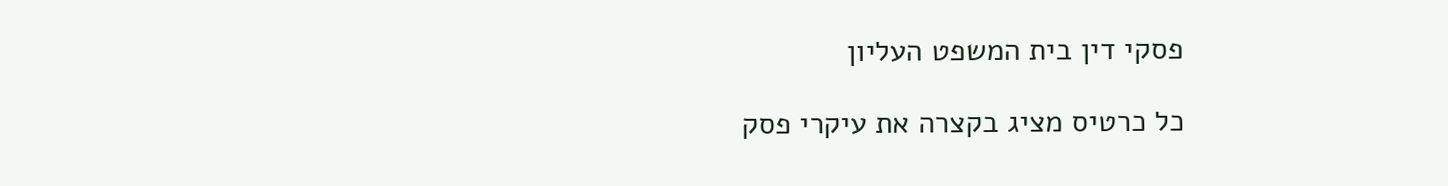פסקי דין בית המשפט העליון

כל כרטיס מציג בקצרה את עיקרי פסק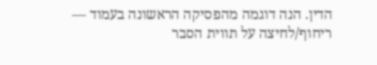הדין. הנה דוגמה מהפסיקה הראשונה בעמוד — ריחוף/לחיצה על תווית הסבר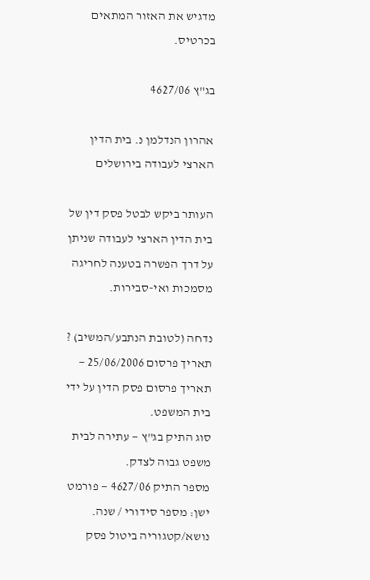מדגיש את האזור המתאים בכרטיס.

בג"ץ 4627/06

אהרון הנדלמן נ. בית הדין הארצי לעבודה בירושלים

העותר ביקש לבטל פסק דין של בית הדין הארצי לעבודה שניתן על דרך הפשרה בטענה לחריגה מסמכות ואי-סבירות.

נדחה (לטובת הנתבע/המשיב) ?
תאריך פרסום 25/06/2006 — תאריך פרסום פסק הדין על ידי בית המשפט.
סוג התיק בג"ץ — עתירה לבית משפט גבוה לצדק.
מספר התיק 4627/06 — פורמט ישן: מספר סידורי / שנה.
נושא/קטגוריה ביטול פסק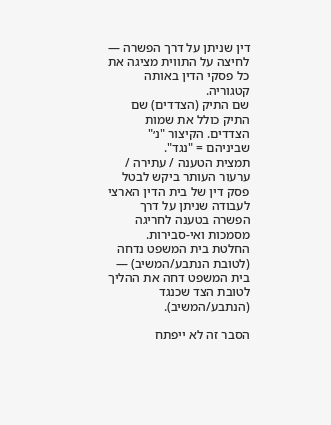דין שניתן על דרך הפשרה — לחיצה על התווית מציגה את כל פסקי הדין באותה קטגוריה.
שם התיק (הצדדים) שם התיק כולל את שמות הצדדים. הקיצור "נ׳" שביניהם = "נגד".
תמצית הטענה / עתירה / ערעור העותר ביקש לבטל פסק דין של בית הדין הארצי לעבודה שניתן על דרך הפשרה בטענה לחריגה מסמכות ואי-סבירות.
החלטת בית המשפט נדחה (לטובת הנתבע/המשיב) — בית המשפט דחה את ההליך לטובת הצד שכנגד (הנתבע/המשיב).

הסבר זה לא ייפתח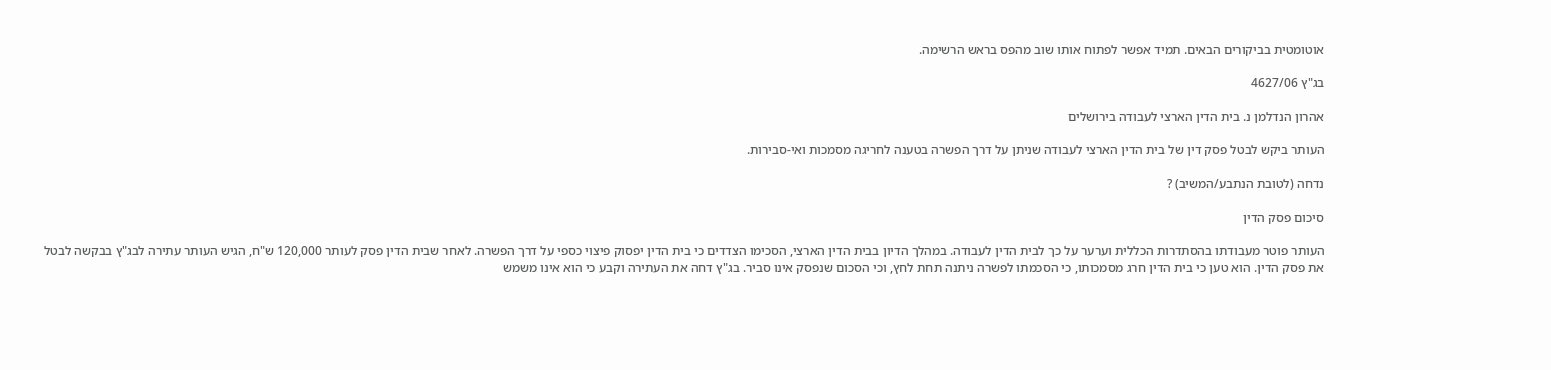אוטומטית בביקורים הבאים. תמיד אפשר לפתוח אותו שוב מהפס בראש הרשימה.

בג"ץ 4627/06

אהרון הנדלמן נ. בית הדין הארצי לעבודה בירושלים

העותר ביקש לבטל פסק דין של בית הדין הארצי לעבודה שניתן על דרך הפשרה בטענה לחריגה מסמכות ואי-סבירות.

נדחה (לטובת הנתבע/המשיב) ?

סיכום פסק הדין

העותר פוטר מעבודתו בהסתדרות הכללית וערער על כך לבית הדין לעבודה. במהלך הדיון בבית הדין הארצי, הסכימו הצדדים כי בית הדין יפסוק פיצוי כספי על דרך הפשרה. לאחר שבית הדין פסק לעותר 120,000 ש"ח, הגיש העותר עתירה לבג"ץ בבקשה לבטל את פסק הדין. הוא טען כי בית הדין חרג מסמכותו, כי הסכמתו לפשרה ניתנה תחת לחץ, וכי הסכום שנפסק אינו סביר. בג"ץ דחה את העתירה וקבע כי הוא אינו משמש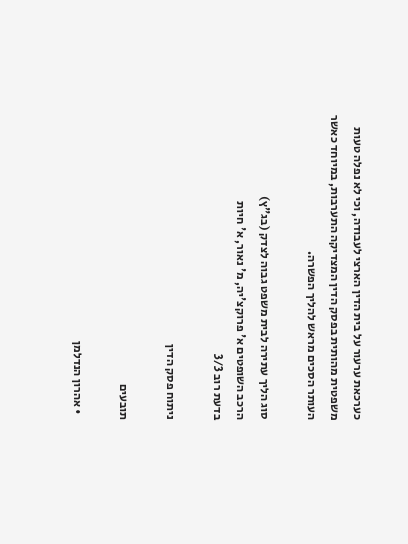כערכאת ערעור על בית הדין הארצי לעבודה, וכי לא נפלה טעות משפטית מהותית בפסק הדין המצדיקה התערבות, במיוחד כאשר העותר הסכים מראש להליך הפשרה.

סוג הליך עתירה לבית משפט גבוה לצדק (בג"ץ)
הרכב השופטים א' פרוקצ'יה, מ' נאור, א' חיות
בדעת רוב 3/3

ניתוח פסק הדין

תובעים

  • אהרון הנדלמן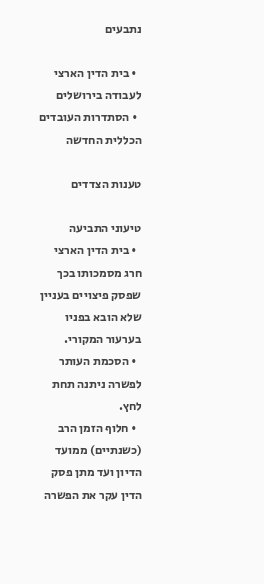נתבעים

  • בית הדין הארצי לעבודה בירושלים
  • הסתדרות העובדים הכללית החדשה

טענות הצדדים

טיעוני התביעה
  • בית הדין הארצי חרג מסמכותו בכך שפסק פיצויים בעניין שלא הובא בפניו בערעור המקורי.
  • הסכמת העותר לפשרה ניתנה תחת לחץ.
  • חלוף הזמן הרב (כשנתיים) ממועד הדיון ועד מתן פסק הדין עקר את הפשרה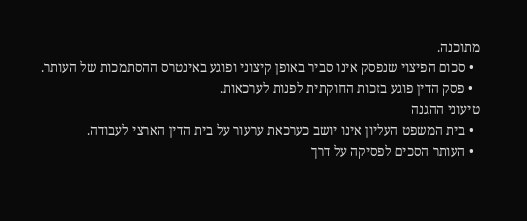מתוכנה.
  • סכום הפיצוי שנפסק אינו סביר באופן קיצוני ופוגע באינטרס ההסתמכות של העותר.
  • פסק הדין פוגע בזכות החוקתית לפנות לערכאות.
טיעוני ההגנה
  • בית המשפט העליון אינו יושב כערכאת ערעור על בית הדין הארצי לעבודה.
  • העותר הסכים לפסיקה על דרך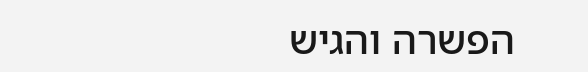הפשרה והגיש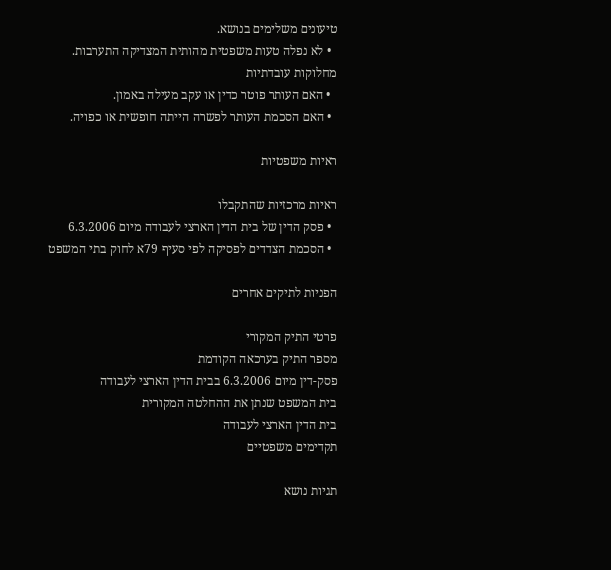טיעונים משלימים בנושא.
  • לא נפלה טעות משפטית מהותית המצדיקה התערבות.
מחלוקות עובדתיות
  • האם העותר פוטר כדין או עקב מעילה באמון.
  • האם הסכמת העותר לפשרה הייתה חופשית או כפויה.

ראיות משפטיות

ראיות מרכזיות שהתקבלו
  • פסק הדין של בית הדין הארצי לעבודה מיום 6.3.2006
  • הסכמת הצדדים לפסיקה לפי סעיף 79א לחוק בתי המשפט

הפניות לתיקים אחרים

פרטי התיק המקורי
מספר התיק בערכאה הקודמת
פסק-דין מיום 6.3.2006 בבית הדין הארצי לעבודה
בית המשפט שנתן את ההחלטה המקורית
בית הדין הארצי לעבודה
תקדימים משפטיים

תגיות נושא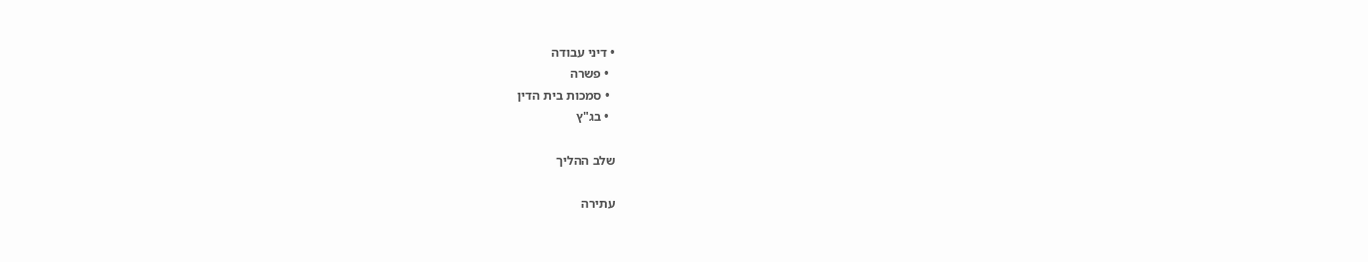• דיני עבודה
  • פשרה
  • סמכות בית הדין
  • בג"ץ

שלב ההליך

עתירה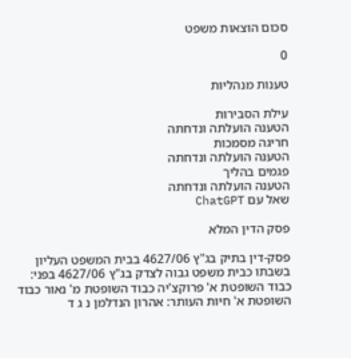סכום הוצאות משפט

0

טענות מנהליות

עילת הסבירות
הטענה הועלתה ונדחתה
חריגה מסמכות
הטענה הועלתה ונדחתה
פגמים בהליך
הטענה הועלתה ונדחתה
שאל עם ChatGPT

פסק הדין המלא

פסק-דין בתיק בג"ץ 4627/06 בבית המשפט העליון בשבתו כבית משפט גבוה לצדק בג"ץ 4627/06 בפני: כבוד השופטת א' פרוקצ'יה כבוד השופטת מ' נאור כבוד השופטת א' חיות העותר: אהרון הנדלמן נ ג ד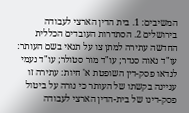המשיבים: 1. בית הדין הארצי לעבודה בירושלים 2. הסתדרות העובדים הכללית החדשה עתירה למתן צו על תנאי בשם העותר: עו"ד נאוה סנדר; עו"ד מור סטולר; עו"ד נעמי לנדאו פסק-דין השופטת א' חיות: עתירה זו עניינה בקשתו של העותר כי נורה על ביטול פסק-דינו של בית-הדין הארצי לעבודה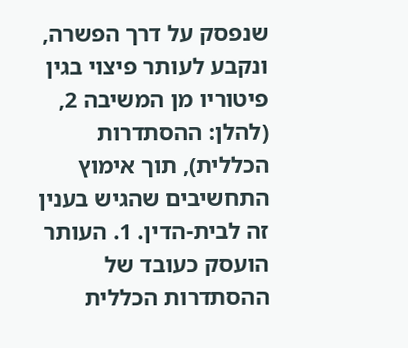שנפסק על דרך הפשרה, ונקבע לעותר פיצוי בגין פיטוריו מן המשיבה 2, (להלן: ההסתדרות הכללית), תוך אימוץ התחשיבים שהגיש בענין זה לבית-הדין. 1. העותר הועסק כעובד של ההסתדרות הכללית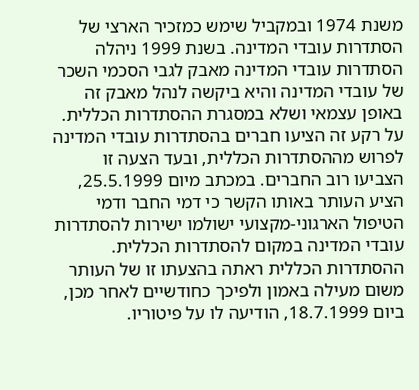משנת 1974 ובמקביל שימש כמזכיר הארצי של הסתדרות עובדי המדינה. בשנת 1999 ניהלה הסתדרות עובדי המדינה מאבק לגבי הסכמי השכר של עובדי המדינה והיא ביקשה לנהל מאבק זה באופן עצמאי ושלא במסגרת ההסתדרות הכללית. על רקע זה הציעו חברים בהסתדרות עובדי המדינה לפרוש מההסתדרות הכללית, ובעד הצעה זו הצביעו רוב החברים. במכתב מיום 25.5.1999, הציע העותר באותו הקשר כי דמי החבר ודמי הטיפול הארגוני-מקצועי ישולמו ישירות להסתדרות עובדי המדינה במקום להסתדרות הכללית. ההסתדרות הכללית ראתה בהצעתו זו של העותר משום מעילה באמון ולפיכך כחודשיים לאחר מכן, ביום 18.7.1999, הודיעה לו על פיטוריו.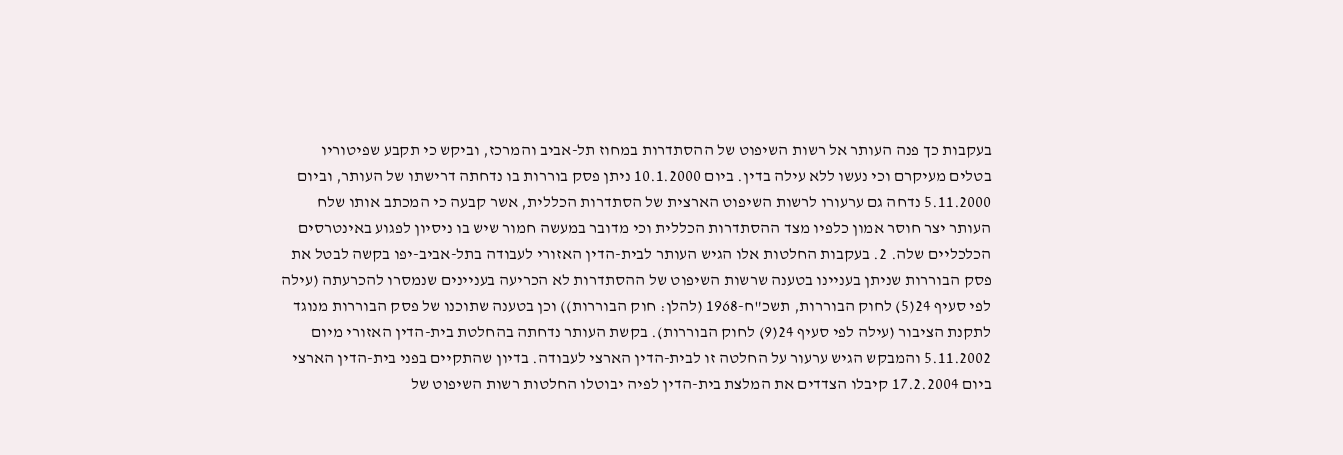בעקבות כך פנה העותר אל רשות השיפוט של ההסתדרות במחוז תל-אביב והמרכז, וביקש כי תקבע שפיטוריו בטלים מעיקרם וכי נעשו ללא עילה בדין. ביום 10.1.2000 ניתן פסק בוררות בו נדחתה דרישתו של העותר, וביום 5.11.2000 נדחה גם ערעורו לרשות השיפוט הארצית של הסתדרות הכללית, אשר קבעה כי המכתב אותו שלח העותר יצר חוסר אמון כלפיו מצד ההסתדרות הכללית וכי מדובר במעשה חמור שיש בו ניסיון לפגוע באינטרסים הכלכליים שלה. 2. בעקבות החלטות אלו הגיש העותר לבית-הדין האזורי לעבודה בתל-אביב-יפו בקשה לבטל את פסק הבוררות שניתן בעניינו בטענה שרשות השיפוט של ההסתדרות לא הכריעה בעניינים שנמסרו להכרעתה (עילה לפי סעיף 24(5) לחוק הבוררות, תשכ"ח-1968 (להלן: חוק הבוררות)) וכן בטענה שתוכנו של פסק הבוררות מנוגד לתקנת הציבור (עילה לפי סעיף 24(9) לחוק הבוררות). בקשת העותר נדחתה בהחלטת בית-הדין האזורי מיום 5.11.2002 והמבקש הגיש ערעור על החלטה זו לבית-הדין הארצי לעבודה. בדיון שהתקיים בפני בית-הדין הארצי ביום 17.2.2004 קיבלו הצדדים את המלצת בית-הדין לפיה יבוטלו החלטות רשות השיפוט של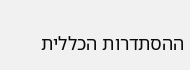ההסתדרות הכללית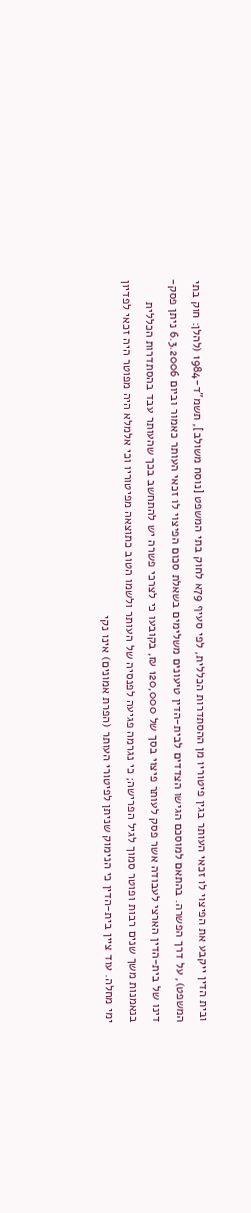ובית הדין ייקבע את הפיצוי לו זכאי העותר בגין פיטוריו מן ההסתדרות הכללית, לפי סעיף 79א לחוק בתי המשפט [נוסח משולב], תשמ"ד-1984 (להלן: חוק בתי המשפט), על דרך הפשרה. בהתאם למוסכם הגישו הצדדים לבית-הדין טיעונים משלימים בשאלת סכום הפיצוי לו זכאי העותר כאמור וביום 6.3.2006 ניתן פסק-דינו של בית-הדין הארצי לעבודה אשר פסק לעותר פיצוי בסך של 120,000 ₪, בקובעו כי לצרכי פשרה יש להתחשב בכך שהעותר עבד בהסתדרות הכללית בנאמנות משך שנים רבות ופוטר סמוך לגיל הפרישה; כי נגרמה פגיעה לפנסיה של העותר ולשמו הטוב כתוצאה מפיטוריו וכי אלמלא היה מפוטר היה זכאי לפדיון ימי מחלה. עוד ציין בית-הדין כי הנימוק שניתן לפיטורי העותר (הפרת אמונים) אינו נקי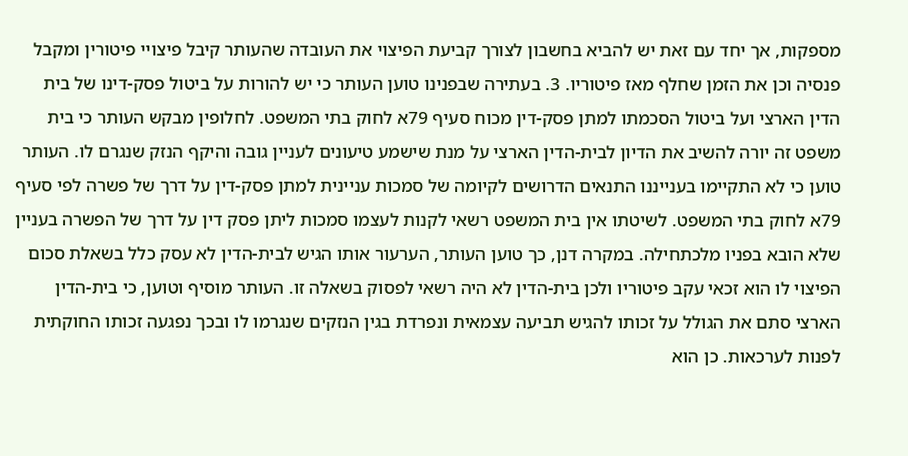מספקות, אך יחד עם זאת יש להביא בחשבון לצורך קביעת הפיצוי את העובדה שהעותר קיבל פיצויי פיטורין ומקבל פנסיה וכן את הזמן שחלף מאז פיטוריו. 3. בעתירה שבפנינו טוען העותר כי יש להורות על ביטול פסק-דינו של בית הדין הארצי ועל ביטול הסכמתו למתן פסק-דין מכוח סעיף 79א לחוק בתי המשפט. לחלופין מבקש העותר כי בית משפט זה יורה להשיב את הדיון לבית-הדין הארצי על מנת שישמע טיעונים לעניין גובה והיקף הנזק שנגרם לו. העותר טוען כי לא התקיימו בענייננו התנאים הדרושים לקיומה של סמכות עניינית למתן פסק-דין על דרך של פשרה לפי סעיף 79א לחוק בתי המשפט. לשיטתו אין בית המשפט רשאי לקנות לעצמו סמכות ליתן פסק דין על דרך של הפשרה בעניין שלא הובא בפניו מלכתחילה. במקרה דנן, כך טוען העותר, הערעור אותו הגיש לבית-הדין לא עסק כלל בשאלת סכום הפיצוי לו הוא זכאי עקב פיטוריו ולכן בית-הדין לא היה רשאי לפסוק בשאלה זו. העותר מוסיף וטוען, כי בית-הדין הארצי סתם את הגולל על זכותו להגיש תביעה עצמאית ונפרדת בגין הנזקים שנגרמו לו ובכך נפגעה זכותו החוקתית לפנות לערכאות. כן הוא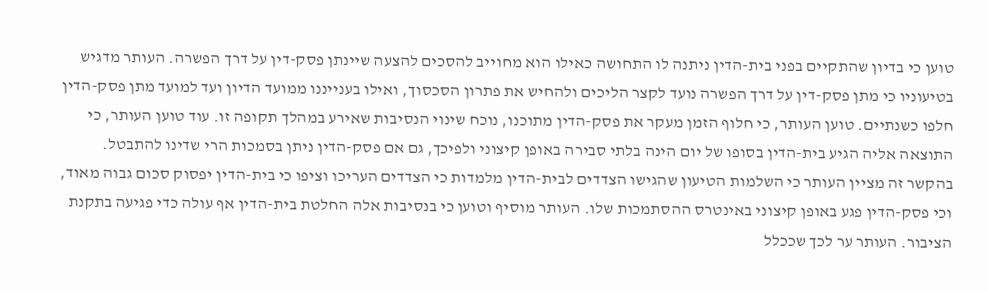טוען כי בדיון שהתקיים בפני בית-הדין ניתנה לו התחושה כאילו הוא מחוייב להסכים להצעה שיינתן פסק-דין על דרך הפשרה. העותר מדגיש בטיעוניו כי מתן פסק-דין על דרך הפשרה נועד לקצר הליכים ולהחיש את פתרון הסכסוך, ואילו בענייננו ממועד הדיון ועד למועד מתן פסק-הדין חלפו כשנתיים. טוען העותר, כי חלוף הזמן מעקר את פסק-הדין מתוכנו, נוכח שינוי הנסיבות שאירע במהלך תקופה זו. עוד טוען העותר, כי התוצאה אליה הגיע בית-הדין בסופו של יום הינה בלתי סבירה באופן קיצוני ולפיכך, גם אם פסק-הדין ניתן בסמכות הרי שדינו להתבטל. בהקשר זה מציין העותר כי השלמות הטיעון שהגישו הצדדים לבית-הדין מלמדות כי הצדדים העריכו וציפו כי בית-הדין יפסוק סכום גבוה מאוד, וכי פסק-הדין פגע באופן קיצוני באינטרס ההסתמכות שלו. העותר מוסיף וטוען כי בנסיבות אלה החלטת בית-הדין אף עולה כדי פגיעה בתקנת הציבור. העותר ער לכך שככלל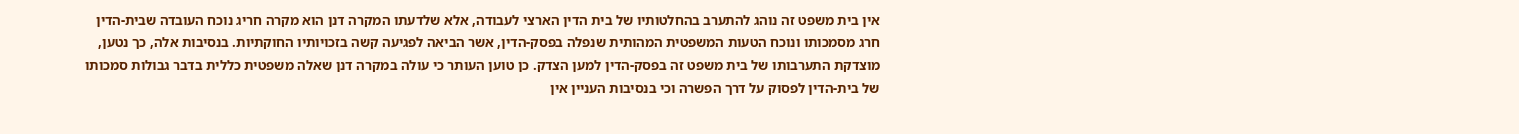אין בית משפט זה נוהג להתערב בהחלטותיו של בית הדין הארצי לעבודה, אלא שלדעתו המקרה דנן הוא מקרה חריג נוכח העובדה שבית-הדין חרג מסמכותו ונוכח הטעות המשפטית המהותית שנפלה בפסק-הדין, אשר הביאה לפגיעה קשה בזכויותיו החוקתיות. בנסיבות אלה, כך נטען, מוצדקת התערבותו של בית משפט זה בפסק-הדין למען הצדק. כן טוען העותר כי עולה במקרה דנן שאלה משפטית כללית בדבר גבולות סמכותו של בית-הדין לפסוק על דרך הפשרה וכי בנסיבות העניין אין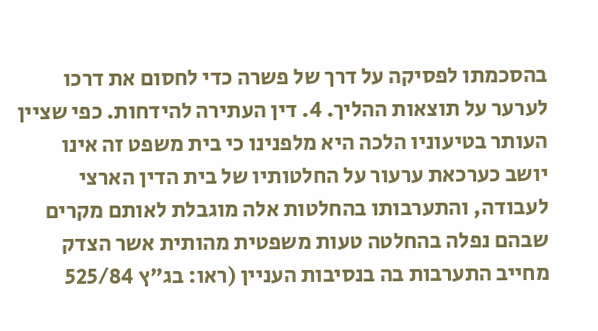בהסכמתו לפסיקה על דרך של פשרה כדי לחסום את דרכו לערער על תוצאות ההליך. 4. דין העתירה להידחות. כפי שציין העותר בטיעוניו הלכה היא מלפנינו כי בית משפט זה אינו יושב כערכאת ערעור על החלטותיו של בית הדין הארצי לעבודה, והתערבותו בהחלטות אלה מוגבלת לאותם מקרים שבהם נפלה בהחלטה טעות משפטית מהותית אשר הצדק מחייב התערבות בה בנסיבות העניין (ראו: בג"ץ 525/84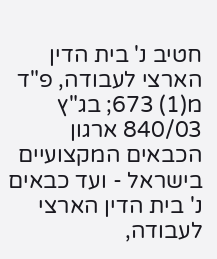חטיב נ' בית הדין הארצי לעבודה, פ"ד מ(1) 673; בג"ץ 840/03 ארגון הכבאים המקצועיים בישראל - ועד כבאים נ' בית הדין הארצי לעבודה,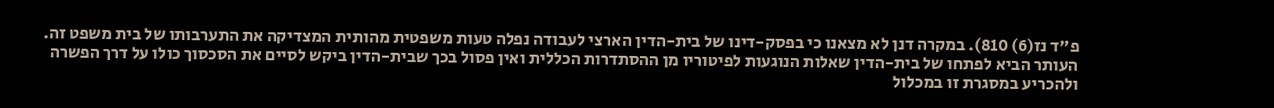פ"ד נז(6) 810). במקרה דנן לא מצאנו כי בפסק-דינו של בית-הדין הארצי לעבודה נפלה טעות משפטית מהותית המצדיקה את התערבותו של בית משפט זה. העותר הביא לפתחו של בית-הדין שאלות הנוגעות לפיטוריו מן ההסתדרות הכללית ואין פסול בכך שבית-הדין ביקש לסיים את הסכסוך כולו על דרך הפשרה ולהכריע במסגרת זו במכלול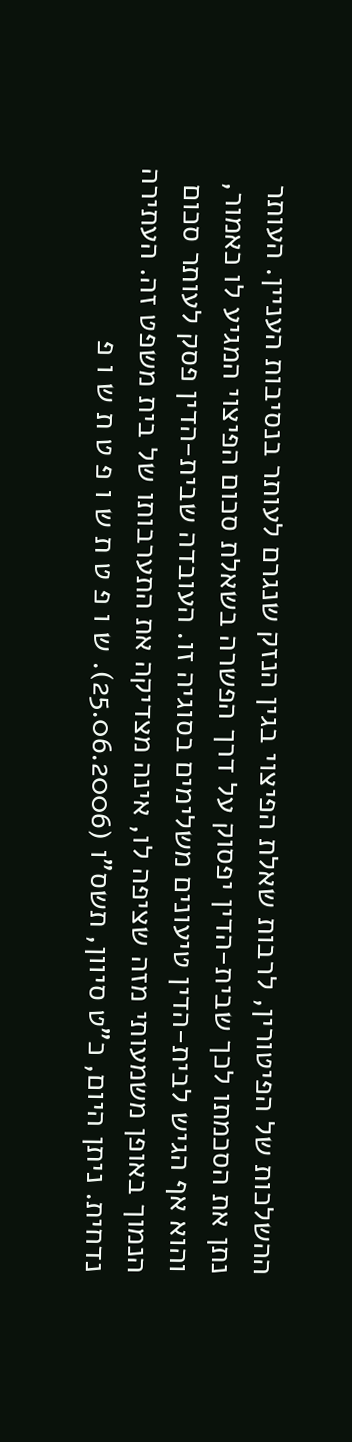ההשלכות של הפיטורין, לרבות שאלת הפיצוי בגין הנזק שנגרם לעותר בנסיבות העניין. העותר נתן את הסכמתו לכך שבית-הדין יפסוק על דרך הפשרה בשאלת סכום הפיצוי המגיע לו כאמור, והוא אף הגיש לבית-הדין טיעונים משלימים בסוגיה זו. העובדה שבית-הדין פסק לעותר סכום הנמוך באופן משמעותי מזה שציפה לו, אינה מצדיקה את התערבותו של בית משפט זה. העתירה נדחית. ניתן היום, כ"ט סיוון, תשס"ו (25.06.2006). ש ו פ ט ת ש ו פ ט ת ש ו פ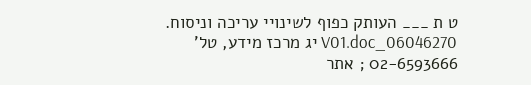ט ת ___ העותק כפוף לשינויי עריכה וניסוח. 06046270_V01.doc יג מרכז מידע, טל' 02-6593666 ; אתר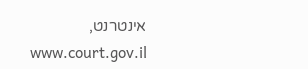אינטרנט, www.court.gov.il